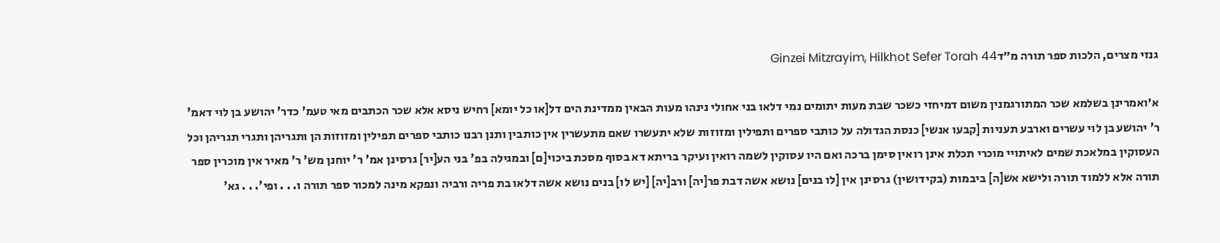גנזי מצרים, הלכות ספר תורה מ״דGinzei Mitzrayim, Hilkhot Sefer Torah 44

א׳ואמרינן בשלמא שכר המתורגמנין משום דמיחזי כשכר שבת מעות יתומים נמי דלאו בני אחולי נינהו מעות הבאין ממדינת הים דל[או כל יומא] רחיש ניסא אלא שכר הכתבים מאי טעמ' כדר' יהושע בן לוי דאמ' ר' יהושע בן לוי עשרים וארבע תעניות [קבעו אנשי] כנסת הגדולה על כותבי ספרים ותפילין ומזוזות שלא יתעשרו שאם מתעשרין אין כותבין ותנן רבנו כותבי ספרים תפילין ומזוזות הן ותגריהן ותגרי תגריהן וכל העסוקין במלאכת שמים לאיתויי מוכרי תכלת אינן רואין סימן ברכה ואם היו עסוקין לשמה רואין ועיקר בריתא דא בסוף מסכת ביכוי[ם] ובמגילה בפ' בני הע[יר] גרסינן אמ' ר' יוחנן מש' ר' מאיר אין מוכרין ספר תורה אלא ללמוד תורה ולישא אש[ה] ביבמות (בקידושין) גרסינן אין [לו בנים] נושא אשה דבת פר[יה] ורב[יה] [יש לו] בנים נושא אשה דלאו בת פריה ורביה ונפקא מינה למכור ספר תורה ו. . . ופי'. . . גא'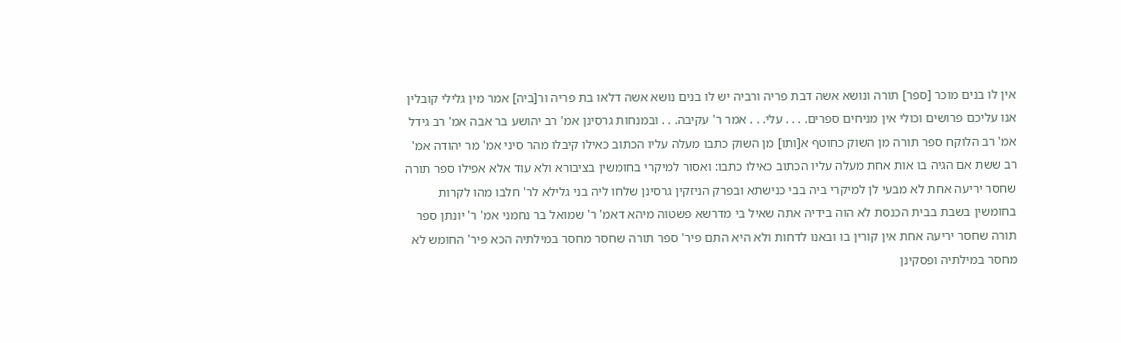אין לו בנים מוכר [ספר] תורה ונושא אשה דבת פריה ורביה יש לו בנים נושא אשה דלאו בת פריה ור[ביה] אמר מין גלילי קובלין אנו עליכם פרושים וכולי אין מניחים ספרים. . . . עלי. . . אמר ר' עקיבה. . . ובמנחות גרסינן אמ' רב יהושע בר אבה אמ' רב גידל אמ' רב הלוקח ספר תורה מן השוק כחוטף א[ותו] מן השוק כתבו מעלה עליו הכתוב כאילו קיבלו מהר סיני אמ' מר יהודה אמ' רב ששת אם הגיה בו אות אחת מעלה עליו הכתוב כאילו כתבו: ואסור למיקרי בחומשין בציבורא ולא עוד אלא אפילו ספר תורה שחסר יריעה אחת לא מבעי לן למיקרי ביה בבי כנישתא ובפרק הניזקין גרסינן שלחו ליה בני גלילא לר' חלבו מהו לקרות בחומשין בשבת בבית הכנסת לא הוה בידיה אתה שאיל בי מדרשא פשטוה מיהא דאמ' ר' שמואל בר נחמני אמ' ר' יונתן ספר תורה שחסר יריעה אחת אין קורין בו ובאנו לדחות ולא היא התם פיר' ספר תורה שחסר מחסר במילתיה הכא פיר' החומש לא מחסר במילתיה ופסקינן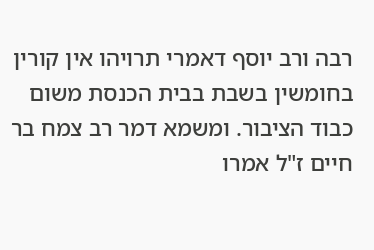רבה ורב יוסף דאמרי תרויהו אין קורין בחומשין בשבת בבית הכנסת משום כבוד הציבור. ומשמא דמר רב צמח בר חיים ז"ל אמרו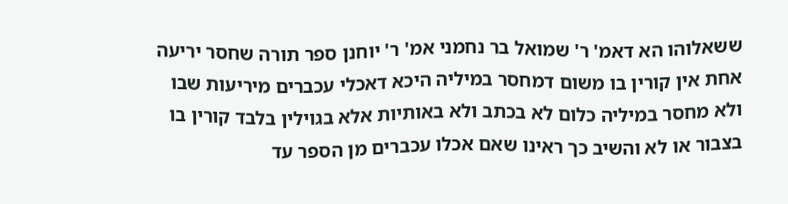ששאלוהו הא דאמ' ר' שמואל בר נחמני אמ' ר' יוחנן ספר תורה שחסר יריעה אחת אין קורין בו משום דמחסר במיליה היכא דאכלי עכברים מיריעות שבו ולא מחסר במיליה כלום לא בכתב ולא באותיות אלא בגוילין בלבד קורין בו בצבור או לא והשיב כך ראינו שאם אכלו עכברים מן הספר עד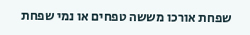שפחת אורכו מששה טפחים או נמי שפחת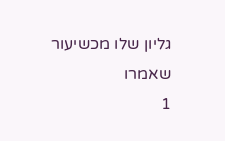גליון שלו מכשיעור שאמרו
1